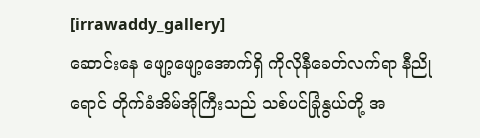[irrawaddy_gallery]
ဆောင်းနေ ဖျော့ဖျော့အောက်ရှိ ကိုလိုနီခေတ်လက်ရာ နီညိုရောင် တိုက်ခံအိမ်အိုကြီးသည် သစ်ပင်ခြုံနွယ်တို့ အ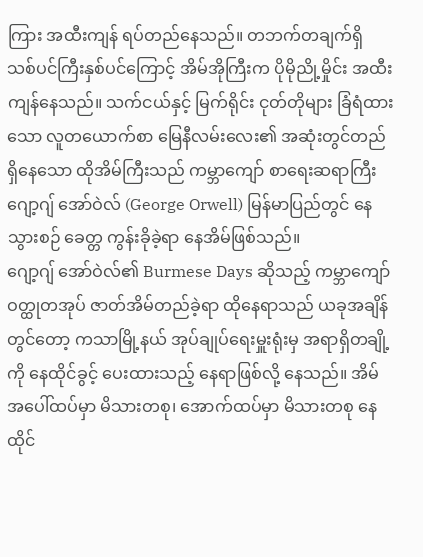ကြား အထီးကျန် ရပ်တည်နေသည်။ တဘက်တချက်ရှိ သစ်ပင်ကြီးနှစ်ပင်ကြောင့် အိမ်အိုကြီးက ပိုမိုညို့မှိုင်း အထီးကျန်နေသည်။ သက်ငယ်နှင့် မြက်ရိုင်း ငုတ်တိုများ ခြံရံထားသော လူတယောက်စာ မြေနီလမ်းလေး၏ အဆုံးတွင်တည်ရှိနေသော ထိုအိမ်ကြီးသည် ကမ္ဘာကျော် စာရေးဆရာကြီး ဂျော့ဂျ် အော်ဝဲလ် (George Orwell) မြန်မာပြည်တွင် နေသွားစဉ် ခေတ္တ ကွန်းခိုခဲ့ရာ နေအိမ်ဖြစ်သည်။
ဂျော့ဂျ် အော်ဝဲလ်၏ Burmese Days ဆိုသည့် ကမ္ဘာကျော် ဝတ္ထုတအုပ် ဇာတ်အိမ်တည်ခဲ့ရာ ထိုနေရာသည် ယခုအချိန်တွင်တော့ ကသာမြို့နယ် အုပ်ချုပ်ရေးမှူးရုံးမှ အရာရှိတချို့ကို နေထိုင်ခွင့် ပေးထားသည့် နေရာဖြစ်လို့ နေသည်။ အိမ်အပေါ်ထပ်မှာ မိသားတစု၊ အောက်ထပ်မှာ မိသားတစု နေထိုင်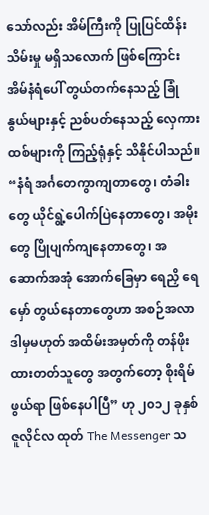သော်လည်း အိမ်ကြီးကို ပြုပြင်ထိန်းသိမ်းမှု မရှိသလောက် ဖြစ်ကြောင်း အိမ်နံရံပေါ် တွယ်တက်နေသည့် ခြုံနွယ်များနှင့် ညစ်ပတ်နေသည့် လှေကားထစ်များကို ကြည့်ရုံနှင့် သိနိုင်ပါသည်။
“နံရံ အင်္ဂတေကွာကျတာတွေ၊ တံခါးတွေ ယိုင်ရွဲ့ပေါက်ပြဲနေတာတွေ၊ အမိုးတွေ ပြိုပျက်ကျနေတာတွေ၊ အဆောက်အအုံ အောက်ခြေမှာ ရေညှိ ရေမှော် တွယ်နေတာတွေဟာ အစဉ်အလာ ဒါမှမဟုတ် အထိမ်းအမှတ်ကို တန်ဖိုး ထားတတ်သူတွေ အတွက်တော့ စိုးရိမ်ဖွယ်ရာ ဖြစ်နေပါပြီ” ဟု ၂၀၁၂ ခုနှစ် ဇူလိုင်လ ထုတ် The Messenger သ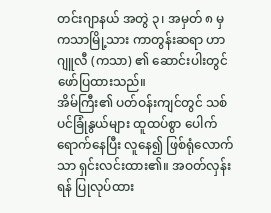တင်းဂျာနယ် အတွဲ ၃၊ အမှတ် ၈ မှ ကသာမြို့သား ကာတွန်းဆရာ ဟာဂျူလီ (ကသာ) ၏ ဆောင်းပါးတွင် ဖော်ပြထားသည်။
အိမ်ကြီး၏ ပတ်ဝန်းကျင်တွင် သစ်ပင်ခြုံနွယ်များ ထူထပ်စွာ ပေါက်ရောက်နေပြီး လူနေ၍ ဖြစ်ရုံလောက်သာ ရှင်းလင်းထား၏။ အဝတ်လှန်းရန် ပြုလုပ်ထား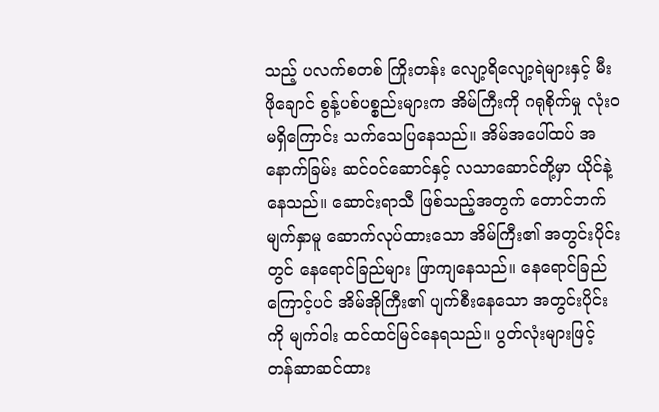သည့် ပလက်စတစ် ကြိုးတန်း လျော့ရိလျော့ရဲများနှင့် မီးဖိုချောင် စွန့်ပစ်ပစ္စည်းများက အိမ်ကြီးကို ဂရုစိုက်မှု လုံးဝမရှိကြောင်း သက်သေပြနေသည်။ အိမ်အပေါ်ထပ် အနောက်ခြမ်း ဆင်ဝင်ဆောင်နှင့် လသာဆောင်တို့မှာ ယိုင်နဲ့နေသည်။ ဆောင်းရာသီ ဖြစ်သည့်အတွက် တောင်ဘက် မျက်နှာမူ ဆောက်လုပ်ထားသော အိမ်ကြီး၏ အတွင်းပိုင်းတွင် နေရောင်ခြည်များ ဖြာကျနေသည်။ နေရောင်ခြည်ကြောင့်ပင် အိမ်အိုကြီး၏ ပျက်စီးနေသော အတွင်းပိုင်းကို မျက်ဝါး ထင်ထင်မြင်နေရသည်။ ပွတ်လုံးများဖြင့် တန်ဆာဆင်ထား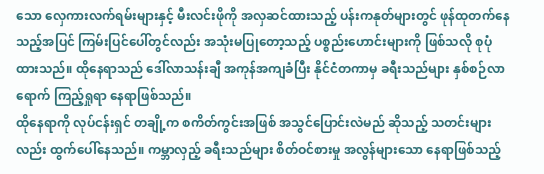သော လှေကားလက်ရမ်းများနှင့် မီးလင်းဖိုကို အလှဆင်ထားသည့် ပန်းကနုတ်များတွင် ဖုန်ထုတက်နေသည့်အပြင် ကြမ်းပြင်ပေါ်တွင်လည်း အသုံးမပြုတော့သည့် ပစ္စည်းဟောင်းများကို ဖြစ်သလို စုပုံ ထားသည်။ ထိုနေရာသည် ဒေါ်လာသန်းချီ အကုန်အကျခံပြီး နိုင်ငံတကာမှ ခရီးသည်များ နှစ်စဉ်လာရောက် ကြည့်ရှုရာ နေရာဖြစ်သည်။
ထိုနေရာကို လုပ်ငန်းရှင် တချို့က စကိတ်ကွင်းအဖြစ် အသွင်ပြောင်းလဲမည် ဆိုသည့် သတင်းများလည်း ထွက်ပေါ်နေသည်။ ကမ္ဘာလှည့် ခရီးသည်များ စိတ်ဝင်စားမှု အလွန်များသော နေရာဖြစ်သည့်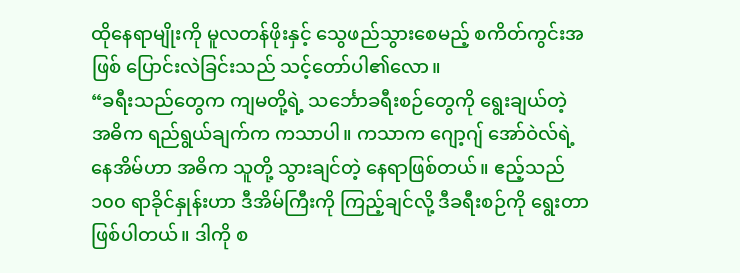ထိုနေရာမျိုးကို မူလတန်ဖိုးနှင့် သွေဖည်သွားစေမည့် စကိတ်ကွင်းအဖြစ် ပြောင်းလဲခြင်းသည် သင့်တော်ပါ၏လော။
“ခရီးသည်တွေက ကျမတို့ရဲ့ သင်္ဘောခရီးစဉ်တွေကို ရွေးချယ်တဲ့ အဓိက ရည်ရွယ်ချက်က ကသာပါ။ ကသာက ဂျော့ဂျ် အော်ဝဲလ်ရဲ့ နေအိမ်ဟာ အဓိက သူတို့ သွားချင်တဲ့ နေရာဖြစ်တယ်။ ဧည့်သည် ၁၀၀ ရာခိုင်နှုန်းဟာ ဒီအိမ်ကြီးကို ကြည့်ချင်လို့ ဒီခရီးစဉ်ကို ရွေးတာ ဖြစ်ပါတယ်။ ဒါကို စ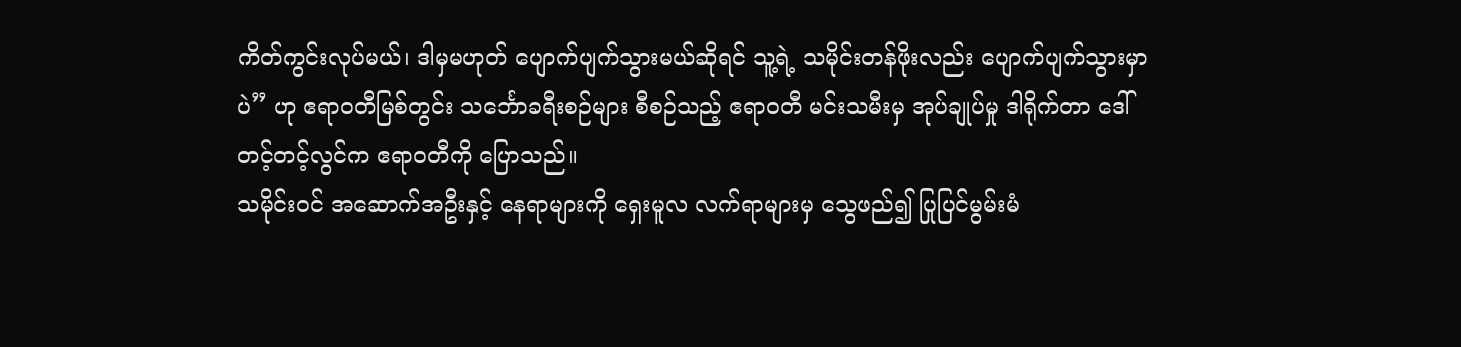ကိတ်ကွင်းလုပ်မယ်၊ ဒါမှမဟုတ် ပျောက်ပျက်သွားမယ်ဆိုရင် သူ့ရဲ့ သမိုင်းတန်ဖိုးလည်း ပျောက်ပျက်သွားမှာပဲ” ဟု ဧရာဝတီမြစ်တွင်း သင်္ဘောခရီးစဉ်များ စီစဉ်သည့် ဧရာဝတီ မင်းသမီးမှ အုပ်ချုပ်မှု ဒါရိုက်တာ ဒေါ်တင့်တင့်လွင်က ဧရာဝတီကို ပြောသည်။
သမိုင်းဝင် အဆောက်အဦးနှင့် နေရာများကို ရှေးမူလ လက်ရာများမှ သွေဖည်၍ ပြုပြင်မွမ်းမံ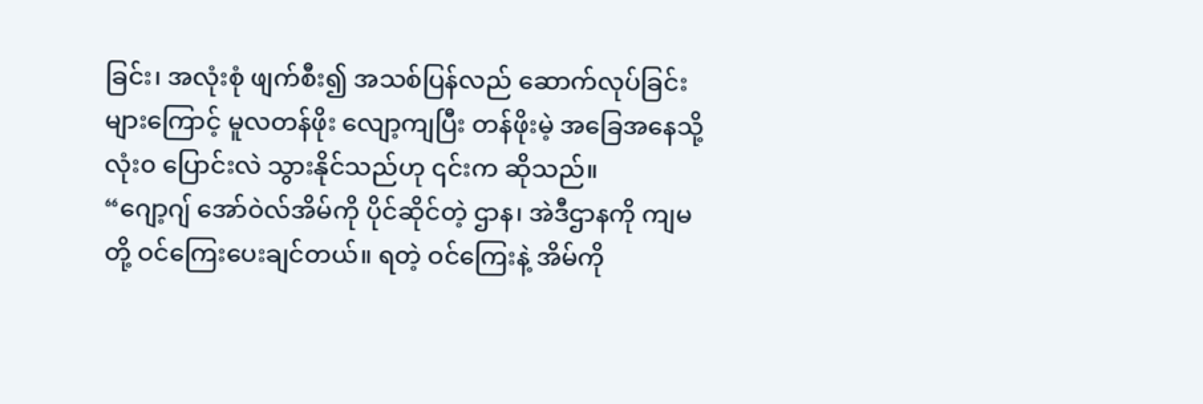ခြင်း၊ အလုံးစုံ ဖျက်စီး၍ အသစ်ပြန်လည် ဆောက်လုပ်ခြင်းများကြောင့် မူလတန်ဖိုး လျော့ကျပြီး တန်ဖိုးမဲ့ အခြေအနေသို့ လုံး၀ ပြောင်းလဲ သွားနိုင်သည်ဟု ၎င်းက ဆိုသည်။
“ဂျော့ဂျ် အော်ဝဲလ်အိမ်ကို ပိုင်ဆိုင်တဲ့ ဌာန၊ အဲဒီဌာနကို ကျမတို့ ဝင်ကြေးပေးချင်တယ်။ ရတဲ့ ဝင်ကြေးနဲ့ အိမ်ကို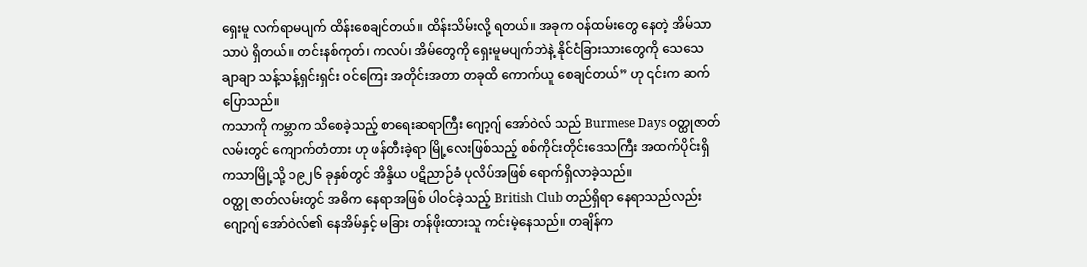ရှေးမူ လက်ရာမပျက် ထိန်းစေချင်တယ်။ ထိန်းသိမ်းလို့ ရတယ်။ အခုက ဝန်ထမ်းတွေ နေတဲ့ အိမ်သာသာပဲ ရှိတယ်။ တင်းနစ်ကုတ်၊ ကလပ်၊ အိမ်တွေကို ရှေးမူမပျက်ဘဲနဲ့ နိုင်ငံခြားသားတွေကို သေသေချာချာ သန့်သန့်ရှင်းရှင်း ဝင်ကြေး အတိုင်းအတာ တခုထိ ကောက်ယူ စေချင်တယ်” ဟု ၎င်းက ဆက်ပြောသည်။
ကသာကို ကမ္ဘာက သိစေခဲ့သည့် စာရေးဆရာကြီး ဂျော့ဂျ် အော်ဝဲလ် သည် Burmese Days ဝတ္ထုဇာတ်လမ်းတွင် ကျောက်တံတား ဟု ဖန်တီးခဲ့ရာ မြို့လေးဖြစ်သည့် စစ်ကိုင်းတိုင်းဒေသကြီး အထက်ပိုင်းရှိ ကသာမြို့သို့ ၁၉၂၆ ခုနှစ်တွင် အိန္ဒိယ ပဋိညာဉ်ခံ ပုလိပ်အဖြစ် ရောက်ရှိလာခဲ့သည်။
ဝတ္ထု ဇာတ်လမ်းတွင် အဓိက နေရာအဖြစ် ပါဝင်ခဲ့သည့် British Club တည်ရှိရာ နေရာသည်လည်း ဂျော့ဂျ် အော်ဝဲလ်၏ နေအိမ်နှင့် မခြား တန်ဖိုးထားသူ ကင်းမဲ့နေသည်။ တချိန်က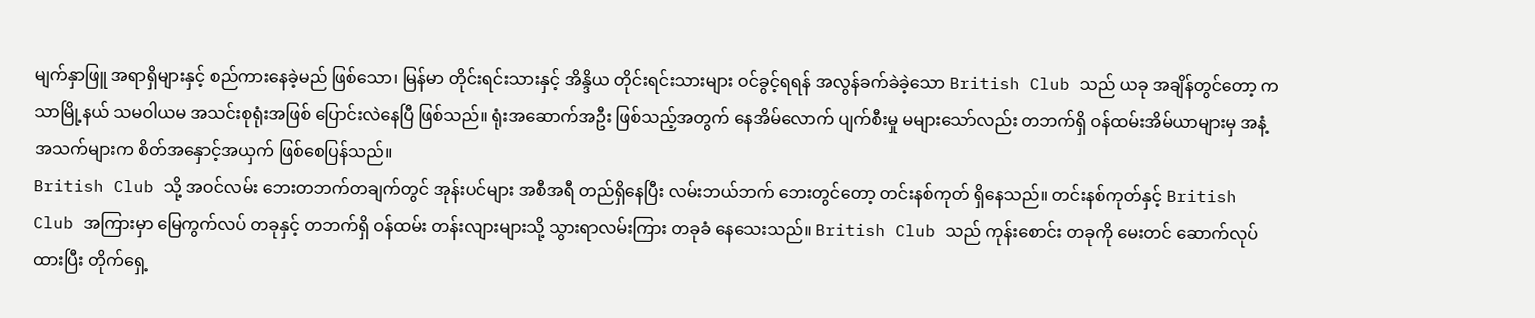မျက်နှာဖြူ အရာရှိများနှင့် စည်ကားနေခဲ့မည် ဖြစ်သော၊ မြန်မာ တိုင်းရင်းသားနှင့် အိန္ဒိယ တိုင်းရင်းသားများ ဝင်ခွင့်ရရန် အလွန်ခက်ခဲခဲ့သော British Club သည် ယခု အချိန်တွင်တော့ ကသာမြို့နယ် သမဝါယမ အသင်းစုရုံးအဖြစ် ပြောင်းလဲနေပြီ ဖြစ်သည်။ ရုံးအဆောက်အဦး ဖြစ်သည့်အတွက် နေအိမ်လောက် ပျက်စီးမှု မများသော်လည်း တဘက်ရှိ ဝန်ထမ်းအိမ်ယာများမှ အနံ့အသက်များက စိတ်အနှောင့်အယှက် ဖြစ်စေပြန်သည်။
British Club သို့ အဝင်လမ်း ဘေးတဘက်တချက်တွင် အုန်းပင်များ အစီအရီ တည်ရှိနေပြီး လမ်းဘယ်ဘက် ဘေးတွင်တော့ တင်းနစ်ကုတ် ရှိနေသည်။ တင်းနစ်ကုတ်နှင့် British Club အကြားမှာ မြေကွက်လပ် တခုနှင့် တဘက်ရှိ ဝန်ထမ်း တန်းလျားများသို့ သွားရာလမ်းကြား တခုခံ နေသေးသည်။ British Club သည် ကုန်းစောင်း တခုကို မေးတင် ဆောက်လုပ်ထားပြီး တိုက်ရှေ့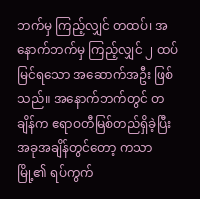ဘက်မှ ကြည့်လျှင် တထပ်၊ အနောက်ဘက်မှ ကြည့်လျှင် ၂ ထပ် မြင်ရသော အဆောက်အဦး ဖြစ်သည်။ အနောက်ဘက်တွင် တချိန်က ဧရာဝတီမြစ်တည်ရှိခဲ့ပြီး အခုအချိန်တွင်တော့ ကသာမြို့၏ ရပ်ကွက်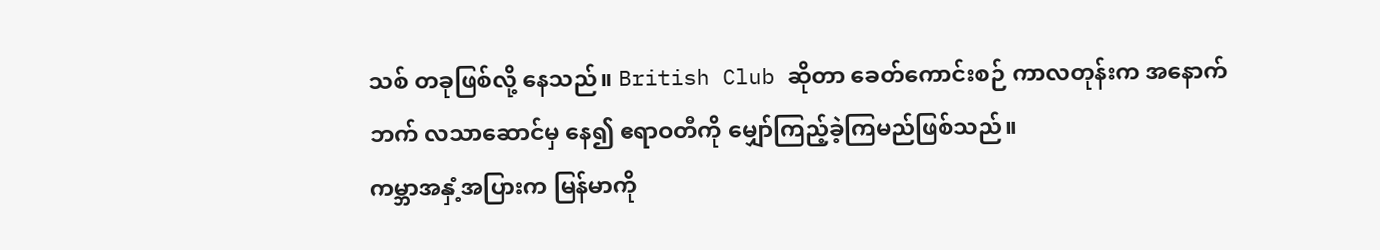သစ် တခုဖြစ်လို့ နေသည်။ British Club ဆိုတာ ခေတ်ကောင်းစဉ် ကာလတုန်းက အနောက်ဘက် လသာဆောင်မှ နေ၍ ဧရာဝတီကို မျှော်ကြည့်ခဲ့ကြမည်ဖြစ်သည်။
ကမ္ဘာအနှံ့အပြားက မြန်မာကို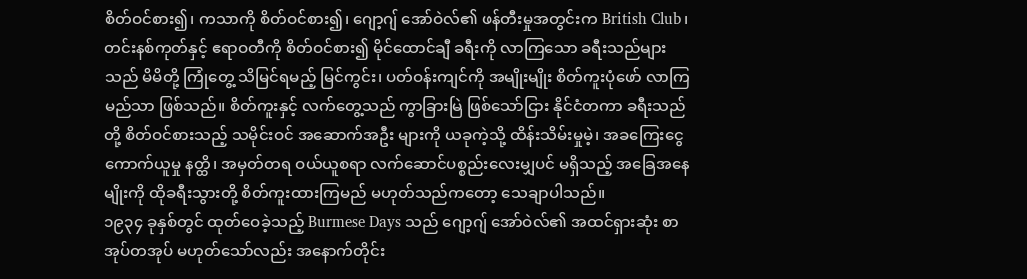စိတ်ဝင်စား၍၊ ကသာကို စိတ်ဝင်စား၍၊ ဂျော့ဂျ် အော်ဝဲလ်၏ ဖန်တီးမှုအတွင်းက British Club၊ တင်းနစ်ကုတ်နှင့် ဧရာဝတီကို စိတ်ဝင်စား၍ မိုင်ထောင်ချီ ခရီးကို လာကြသော ခရီးသည်များသည် မိမိတို့ ကြုံတွေ့ သိမြင်ရမည့် မြင်ကွင်း၊ ပတ်ဝန်းကျင်ကို အမျိုးမျိုး စိတ်ကူးပုံဖော် လာကြမည်သာ ဖြစ်သည်။ စိတ်ကူးနှင့် လက်တွေ့သည် ကွာခြားမြဲ ဖြစ်သော်ငြား နိုင်ငံတကာ ခရီးသည်တို့ စိတ်ဝင်စားသည့် သမိုင်းဝင် အဆောက်အဦး များကို ယခုကဲ့သို့ ထိန်းသိမ်းမှုမဲ့၊ အခကြေးငွေ ကောက်ယူမှု နတ္ထိ၊ အမှတ်တရ ဝယ်ယူစရာ လက်ဆောင်ပစ္စည်းလေးမျှပင် မရှိသည့် အခြေအနေမျိုးကို ထိုခရီးသွားတို့ စိတ်ကူးထားကြမည် မဟုတ်သည်ကတော့ သေချာပါသည်။
၁၉၃၄ ခုနှစ်တွင် ထုတ်ဝေခဲ့သည့် Burmese Days သည် ဂျော့ဂျ် အော်ဝဲလ်၏ အထင်ရှားဆုံး စာအုပ်တအုပ် မဟုတ်သော်လည်း အနောက်တိုင်း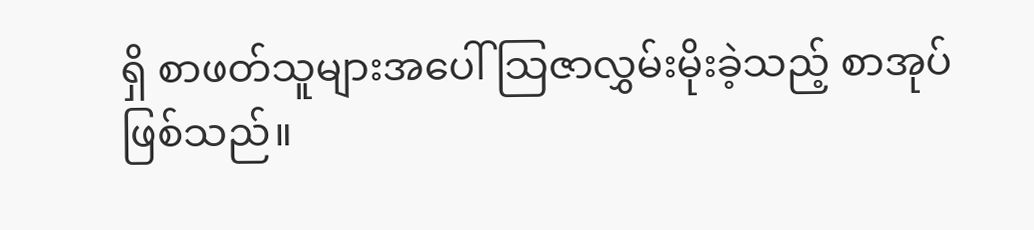ရှိ စာဖတ်သူများအပေါ် သြဇာလွှမ်းမိုးခဲ့သည့် စာအုပ် ဖြစ်သည်။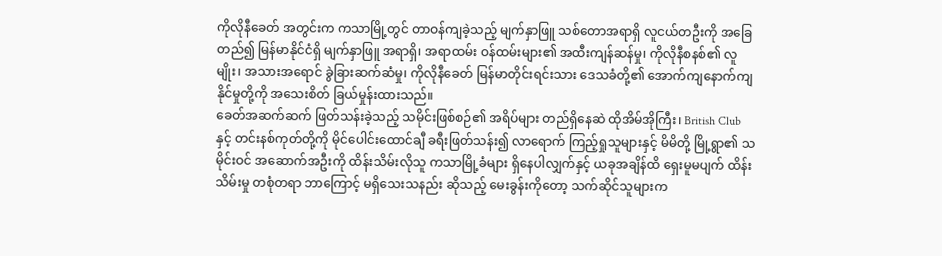ကိုလိုနီခေတ် အတွင်းက ကသာမြို့တွင် တာဝန်ကျခဲ့သည့် မျက်နှာဖြူ သစ်တောအရာရှိ လူငယ်တဦးကို အခြေတည်၍ မြန်မာနိုင်ငံရှိ မျက်နှာဖြူ အရာရှိ၊ အရာထမ်း ဝန်ထမ်းများ၏ အထီးကျန်ဆန်မှု၊ ကိုလိုနီစနစ်၏ လူမျိုး၊ အသားအရောင် ခွဲခြားဆက်ဆံမှု၊ ကိုလိုနီခေတ် မြန်မာတိုင်းရင်းသား ဒေသခံတို့၏ အောက်ကျနောက်ကျ နိုင်မှုတို့ကို အသေးစိတ် ခြယ်မှုန်းထားသည်။
ခေတ်အဆက်ဆက် ဖြတ်သန်းခဲ့သည့် သမိုင်းဖြစ်စဉ်၏ အရိပ်များ တည်ရှိနေဆဲ ထိုအိမ်အိုကြီး၊ British Club နှင့် တင်းနစ်ကုတ်တို့ကို မိုင်ပေါင်းထောင်ချီ ခရီးဖြတ်သန်း၍ လာရောက် ကြည့်ရှုသူများနှင့် မိမိတို့ မြို့ရွာ၏ သမိုင်းဝင် အဆောက်အဦးကို ထိန်းသိမ်းလိုသူ ကသာမြို့ခံများ ရှိနေပါလျှက်နှင့် ယခုအချိန်ထိ ရှေးမူမပျက် ထိန်းသိမ်းမှု တစုံတရာ ဘာကြောင့် မရှိသေးသနည်း ဆိုသည့် မေးခွန်းကိုတော့ သက်ဆိုင်သူများက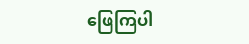ဖြေကြပါ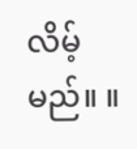လိမ့်မည်။ ။